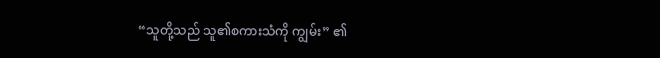“သူတို့သည် သူ၏စကားသံကို ကျွမ်း” ၏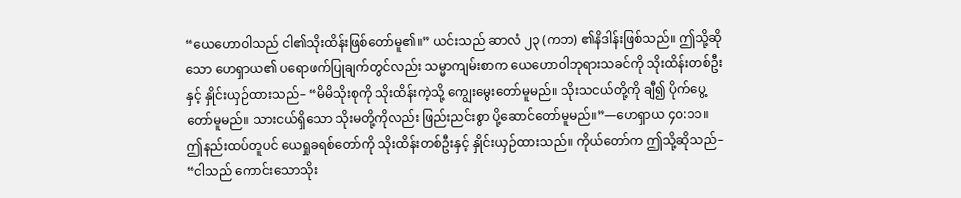“ယေဟောဝါသည် ငါ၏သိုးထိန်းဖြစ်တော်မူ၏။” ယင်းသည် ဆာလံ ၂၃ (ကဘ) ၏နိဒါန်းဖြစ်သည်။ ဤသို့ဆိုသော ဟေရှာယ၏ ပရောဖက်ပြုချက်တွင်လည်း သမ္မာကျမ်းစာက ယေဟောဝါဘုရားသခင်ကို သိုးထိန်းတစ်ဦးနှင့် နှိုင်းယှဉ်ထားသည်– “မိမိသိုးစုကို သိုးထိန်းကဲ့သို့ ကျွေးမွေးတော်မူမည်။ သိုးသငယ်တို့ကို ချီ၍ ပိုက်ပွေ့တော်မူမည်။ သားငယ်ရှိသော သိုးမတို့ကိုလည်း ဖြည်းညင်းစွာ ပို့ဆောင်တော်မူမည်။”—ဟေရှာယ ၄၀:၁၁။
ဤနည်းထပ်တူပင် ယေရှုခရစ်တော်ကို သိုးထိန်းတစ်ဦးနှင့် နှိုင်းယှဉ်ထားသည်။ ကိုယ်တော်က ဤသို့ဆိုသည်– “ငါသည် ကောင်းသောသိုး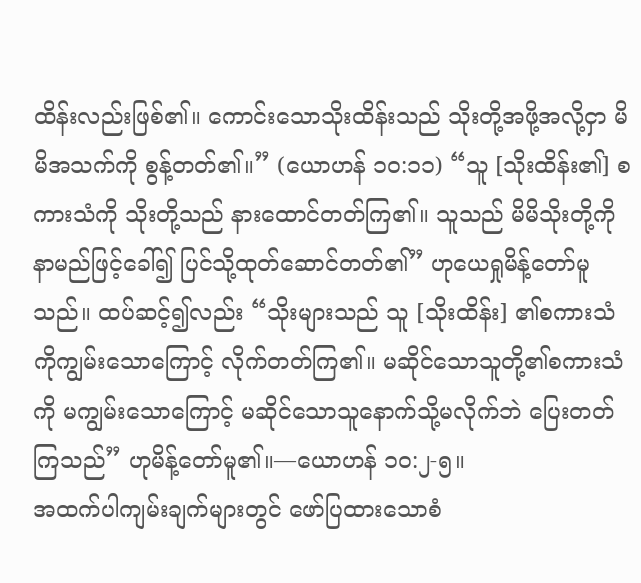ထိန်းလည်းဖြစ်၏။ ကောင်းသောသိုးထိန်းသည် သိုးတို့အဖို့အလို့ငှာ မိမိအသက်ကို စွန့်တတ်၏။” (ယောဟန် ၁၀:၁၁) “သူ [သိုးထိန်း၏] စကားသံကို သိုးတို့သည် နားထောင်တတ်ကြ၏။ သူသည် မိမိသိုးတို့ကို နာမည်ဖြင့်ခေါ်၍ ပြင်သို့ထုတ်ဆောင်တတ်၏” ဟုယေရှုမိန့်တော်မူသည်။ ထပ်ဆင့်၍လည်း “သိုးများသည် သူ [သိုးထိန်း] ၏စကားသံကိုကျွမ်းသောကြောင့် လိုက်တတ်ကြ၏။ မဆိုင်သောသူတို့၏စကားသံကို မကျွမ်းသောကြောင့် မဆိုင်သောသူနောက်သို့မလိုက်ဘဲ ပြေးတတ်ကြသည်” ဟုမိန့်တော်မူ၏။—ယောဟန် ၁၀:၂-၅။
အထက်ပါကျမ်းချက်များတွင် ဖော်ပြထားသောစံ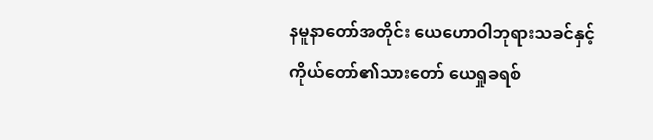နမူနာတော်အတိုင်း ယေဟောဝါဘုရားသခင်နှင့် ကိုယ်တော်၏သားတော် ယေရှုခရစ်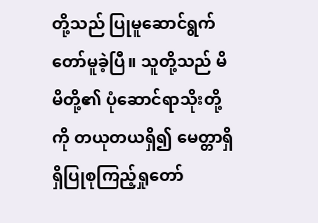တို့သည် ပြုမူဆောင်ရွက်တော်မူခဲ့ပြီ။ သူတို့သည် မိမိတို့၏ ပုံဆောင်ရာသိုးတို့ကို တယုတယရှိ၍ မေတ္တာရှိရှိပြုစုကြည့်ရှုတော်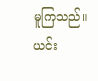မူကြသည်။ ယင်း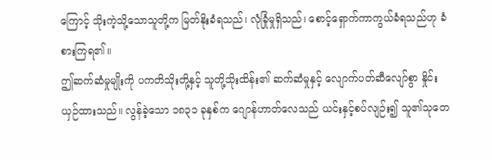ကြောင့် သိုးကဲ့သို့သောသူတို့က မြတ်နိုးခံရသည်၊ လုံခြုံမှုရှိသည်၊ စောင့်ရှောက်ကာကွယ်ခံရသည်ဟု ခံစားကြရ၏။
ဤဆက်ဆံမှုမျိုးကို ပကတိသိုးတို့နှင့် သူတို့သိုးထိန်း၏ ဆက်ဆံမှုနှင့် လျောက်ပတ်ဆီလျော်စွာ နှိုင်းယှဉ်ထားသည်။ လွန်ခဲ့သော ၁၈၃၁ ခုနှစ်က ဂျောန်ဟာတ်လေသည် ယင်းနှင့်စပ်လျဉ်း၍ သူ၏သုတေ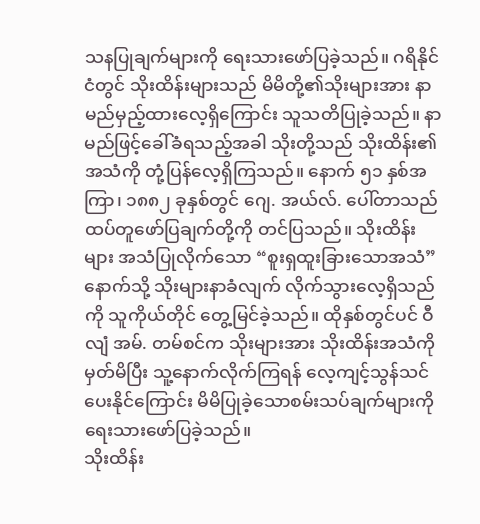သနပြုချက်များကို ရေးသားဖော်ပြခဲ့သည်။ ဂရိနိုင်ငံတွင် သိုးထိန်းများသည် မိမိတို့၏သိုးများအား နာမည်မှည့်ထားလေ့ရှိကြောင်း သူသတိပြုခဲ့သည်။ နာမည်ဖြင့်ခေါ်ခံရသည့်အခါ သိုးတို့သည် သိုးထိန်း၏အသံကို တုံ့ပြန်လေ့ရှိကြသည်။ နောက် ၅၁ နှစ်အကြာ၊ ၁၈၈၂ ခုနှစ်တွင် ဂျေ. အယ်လ်. ပေါ်တာသည် ထပ်တူဖော်ပြချက်တို့ကို တင်ပြသည်။ သိုးထိန်းများ အသံပြုလိုက်သော “စူးရှထူးခြားသောအသံ” နောက်သို့ သိုးများနာခံလျက် လိုက်သွားလေ့ရှိသည်ကို သူကိုယ်တိုင် တွေ့မြင်ခဲ့သည်။ ထိုနှစ်တွင်ပင် ဝီလျံ အမ်. တမ်စင်က သိုးများအား သိုးထိန်းအသံကိုမှတ်မိပြီး သူ့နောက်လိုက်ကြရန် လေ့ကျင့်သွန်သင်ပေးနိုင်ကြောင်း မိမိပြုခဲ့သောစမ်းသပ်ချက်များကို ရေးသားဖော်ပြခဲ့သည်။
သိုးထိန်း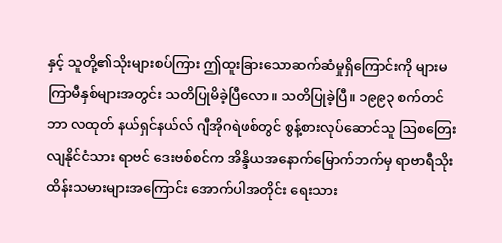နှင့် သူတို့၏သိုးများစပ်ကြား ဤထူးခြားသောဆက်ဆံမှုရှိကြောင်းကို များမကြာမီနှစ်များအတွင်း သတိပြုမိခဲ့ပြီလော။ သတိပြုခဲ့ပြီ။ ၁၉၉၃ စက်တင်ဘာ လထုတ် နယ်ရှင်နယ်လ် ဂျီအိုဂရဲဖစ်တွင် စွန့်စားလုပ်ဆောင်သူ ဩစတြေးလျနိုင်ငံသား ရာဗင် ဒေးဗစ်စင်က အိန္ဒိယအနောက်မြောက်ဘက်မှ ရာဗာရီသိုးထိန်းသမားများအကြောင်း အောက်ပါအတိုင်း ရေးသား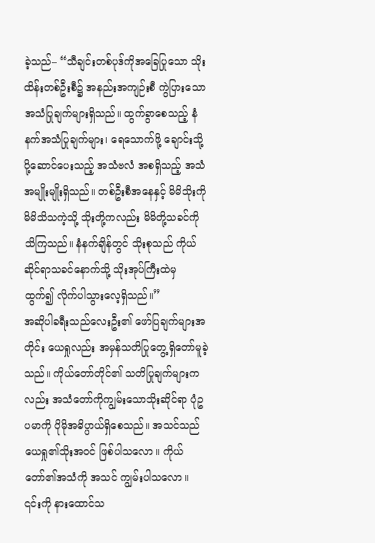ခဲ့သည်– “သီချင်းတစ်ပုဒ်ကိုအခြေပြုသော သိုးထိန်းတစ်ဦးစီ၌ အနည်းအကျဉ်းစီ ကွဲပြားသောအသံပြုချက်များရှိသည်။ ထွက်ခွာစေသည့် နံနက်အသံပြုချက်များ၊ ရေသောက်ဖို့ ချောင်းသို့ပို့ဆောင်ပေးသည့် အသံဗလံ အစရှိသည့် အသံအမျိုးမျိုးရှိသည်။ တစ်ဦးစီအနေနှင့် မိမိသိုးကို မိမိသိသကဲ့သို့ သိုးတို့ကလည်း မိမိတို့သခင်ကို သိကြသည်။ နံနက်ချိန်တွင် သိုးစုသည် ကိုယ်ဆိုင်ရာသခင်နောက်သို့ သိုးအုပ်ကြီးထဲမှ ထွက်၍ လိုက်ပါသွားလေ့ရှိသည်။”
အဆိုပါခရီးသည်လေးဦး၏ ဖော်ပြချက်များအတိုင်း ယေရှုလည်း အမှန်သတိပြုတွေ့ရှိတော်မူခဲ့သည်။ ကိုယ်တော်တိုင်၏ သတိပြုချက်များကလည်း အသံတော်ကိုကျွမ်းသောသိုးဆိုင်ရာ ပုံဥပမာကို ပိုမိုအဓိပ္ပာယ်ရှိစေသည်။ အသင်သည် ယေရှု၏သိုးအဝင် ဖြစ်ပါသလော။ ကိုယ်တော်၏အသံကို အသင် ကျွမ်းပါသလော။ ၎င်းကို နားထောင်သ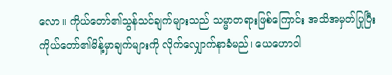လော။ ကိုယ်တော်၏သွန်သင်ချက်များသည် သမ္မာတရားဖြစ်ကြောင်း အသိအမှတ်ပြုပြီး ကိုယ်တော်၏မိန့်မှာချက်များကို လိုက်လျှောက်နာခံမည်၊ ယေဟောဝါ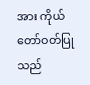အား ကိုယ်တော်ဝတ်ပြုသည်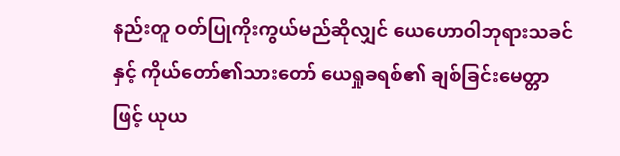နည်းတူ ဝတ်ပြုကိုးကွယ်မည်ဆိုလျှင် ယေဟောဝါဘုရားသခင်နှင့် ကိုယ်တော်၏သားတော် ယေရှုခရစ်၏ ချစ်ခြင်းမေတ္တာဖြင့် ယုယ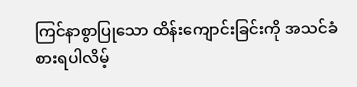ကြင်နာစွာပြုသော ထိန်းကျောင်းခြင်းကို အသင်ခံစားရပါလိမ့်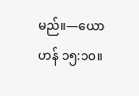မည်။—ယောဟန် ၁၅:၁၀။